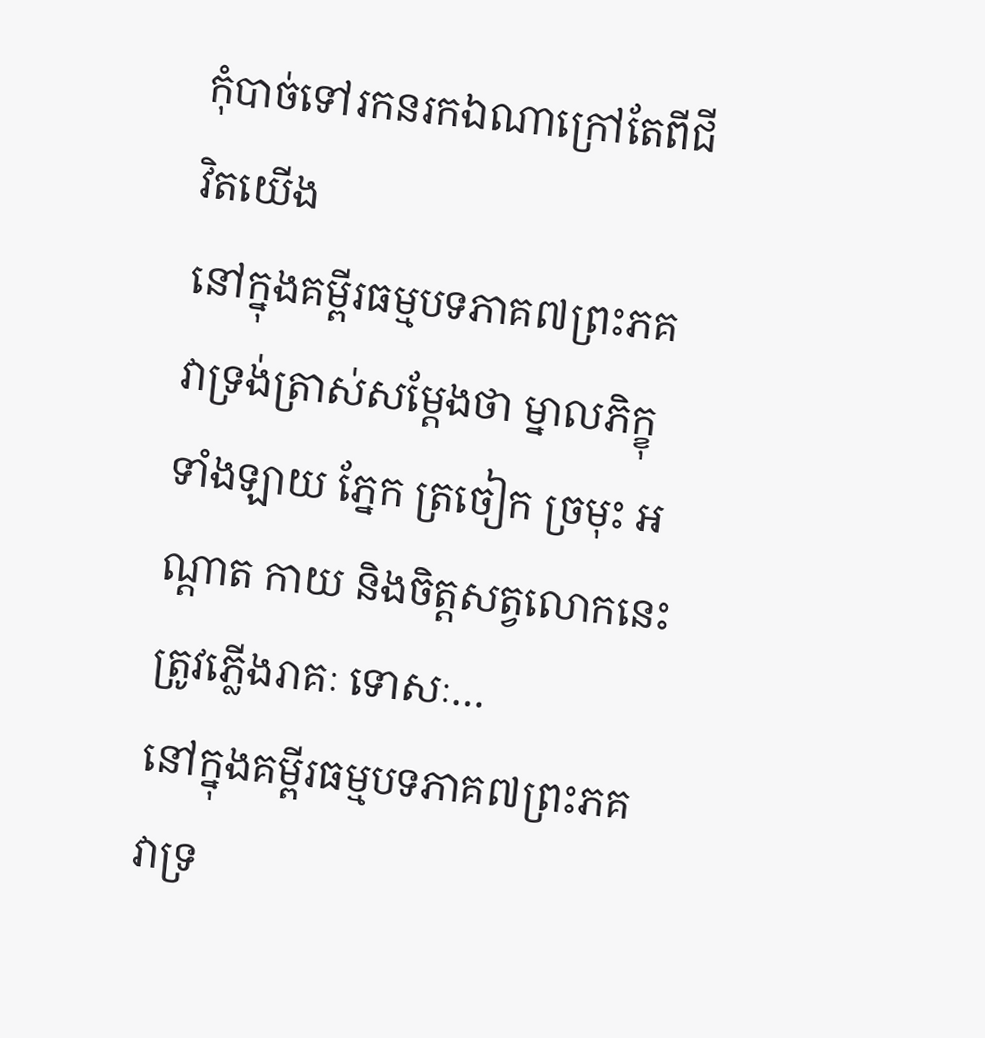កុំបាច់ទៅរកនរកឯណាក្រៅតែពីជីវិតយើង
នៅក្នុងគម្ពីរធម្មបទភាគ៧ព្រះភគវាទ្រង់ត្រាស់សម្ដែងថា ម្នាលភិក្ខុទាំងឡាយ ភ្នែក ត្រចៀក ច្រមុះ អណ្ដាត កាយ និងចិត្តសត្វលោកនេះ ត្រូវភ្លើងរាគៈ ទោសៈ…
នៅក្នុងគម្ពីរធម្មបទភាគ៧ព្រះភគវាទ្រ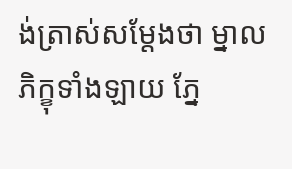ង់ត្រាស់សម្ដែងថា ម្នាលភិក្ខុទាំងឡាយ ភ្នែ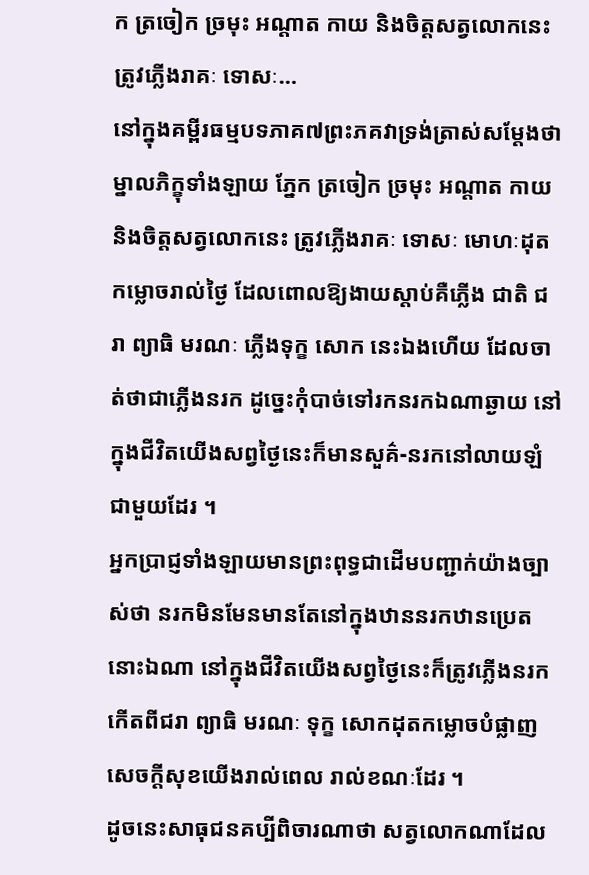ក ត្រចៀក ច្រមុះ អណ្ដាត កាយ និងចិត្តសត្វលោកនេះ ត្រូវភ្លើងរាគៈ ទោសៈ…
នៅក្នុងគម្ពីរធម្មបទភាគ៧ព្រះភគវាទ្រង់ត្រាស់សម្ដែងថា ម្នាលភិក្ខុទាំងឡាយ ភ្នែក ត្រចៀក ច្រមុះ អណ្ដាត កាយ និងចិត្តសត្វលោកនេះ ត្រូវភ្លើងរាគៈ ទោសៈ មោហៈដុតកម្លោចរាល់ថ្ងៃ ដែលពោលឱ្យងាយស្តាប់គឺភ្លើង ជាតិ ជរា ព្យាធិ មរណៈ ភ្លើងទុក្ខ សោក នេះឯងហើយ ដែលចាត់ថាជាភ្លើងនរក ដូច្នេះកុំបាច់ទៅរកនរកឯណាឆ្ងាយ នៅក្នុងជីវិតយើងសព្វថ្ងៃនេះក៏មានសួគ៌-នរកនៅលាយឡំជាមួយដែរ ។
អ្នកប្រាជ្ញទាំងឡាយមានព្រះពុទ្ធជាដើមបញ្ជាក់យ៉ាងច្បាស់ថា នរកមិនមែនមានតែនៅក្នុងឋាននរកឋានប្រេតនោះឯណា នៅក្នុងជីវិតយើងសព្វថ្ងៃនេះក៏ត្រូវភ្លើងនរកកើតពីជរា ព្យាធិ មរណៈ ទុក្ខ សោកដុតកម្លោចបំផ្លាញសេចក្តីសុខយើងរាល់ពេល រាល់ខណៈដែរ ។
ដូចនេះសាធុជនគប្បីពិចារណាថា សត្វលោកណាដែល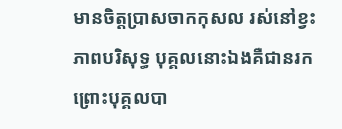មានចិត្តប្រាសចាកកុសល រស់នៅខ្វះភាពបរិសុទ្ធ បុគ្គលនោះឯងគឺជានរក ព្រោះបុគ្គលបា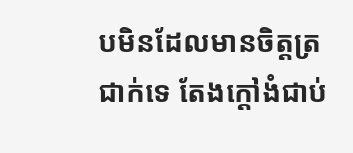បមិនដែលមានចិត្តត្រជាក់ទេ តែងក្តៅងំជាប់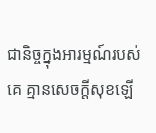ជានិច្ចក្នុងអារម្មណ៍របស់គេ គ្មានសេចក្តីសុខឡើ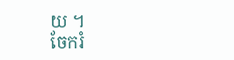យ ។
ចែករំ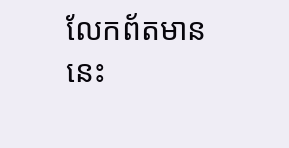លែកព័តមាននេះ